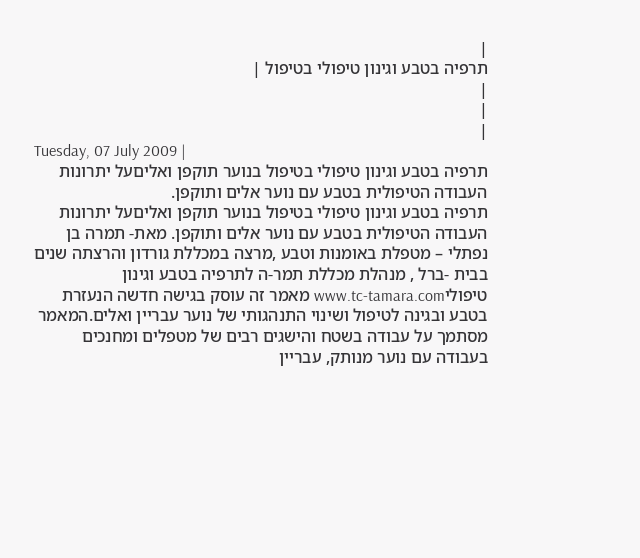|
תרפיה בטבע וגינון טיפולי בטיפול |
|
|
|
Tuesday, 07 July 2009 |
תרפיה בטבע וגינון טיפולי בטיפול בנוער תוקפן ואליםעל יתרונות העבודה הטיפולית בטבע עם נוער אלים ותוקפן.
תרפיה בטבע וגינון טיפולי בטיפול בנוער תוקפן ואליםעל יתרונות העבודה הטיפולית בטבע עם נוער אלים ותוקפן. מאת- תמרה בן נפתלי – מטפלת באומנות וטבע ,מרצה במכללת גורדון והרצתה שנים בבית -ברל , מנהלת מכללת תמר-ה לתרפיה בטבע וגינון טיפוליwww.tc-tamara.com מאמר זה עוסק בגישה חדשה הנעזרת בטבע ובגינה לטיפול ושינוי התנהגותי של נוער עבריין ואלים.המאמר מסתמך על עבודה בשטח והישגים רבים של מטפלים ומחנכים בעבודה עם נוער מנותק, עבריין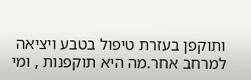ותוקפן בעזרת טיפול בטבע ויציאה למרחב אחר.מה היא תוקפנות , ומי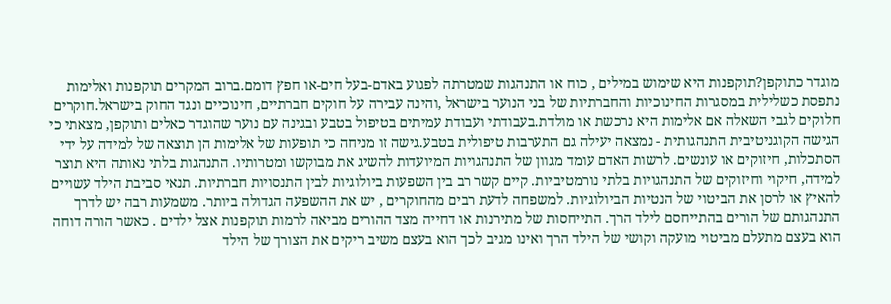מוגדר כתוקפן?תוקפנות היא שימוש במילים , כוח או התנהגות שמטרתה לפגוע באדם-בעל חים-או חפץ דומם.ברוב המקרים תוקפנות ואלימות נתפסת כשלילית במסגרות החינוכיות והחברתיות של בני הנוער בישראל ,והינה עבירה על חוקים חברתיים, חינוכיים ונגד החוק בישראל.חוקרים חלוקים לגבי השאלה אם אלימות היא נרכשת או מולדת.בעבודתי ועבודת עמיתים בטיפול בטבע ובגינה עם נוער שהוגדר כאלים ותוקפן, מצאתי כי הגישה הקוגניטיבית התנהגותית - נמצאה יעילה גם התערבות טיפולית בטבע.גישה זו מניחה כי תופעות של אלימות הן תוצאה של למידה על ידי הסתכלות, חיזוקים או עונשים. לרשות האדם עומד מגוון של התנהגויות המיועדות להשיג את מבוקשו ומטרותיו. התנהגות בלתי נאותה היא תוצר למידה, חיקוי וחיזוקים של התנהגויות בלתי נורמטיביות. קיים קשר רב בין השפעות ביולוגיות לבין התנסויות חברתיות. תנאי סביבת הילד עשויים להאיץ או לרסן את הביטוי של הנטיות הביולוגיות. למשפחה לדעת רבים מהחוקרים , יש את ההשפעה הגדולה ביותר. משמעות רבה יש לדרך התנהגותם של הורים בהתייחסם לילד הרך. התייחסות של מתירנות או דחייה מצד ההורים מביאה לרמות תוקפנות אצל ילדים . כאשר הורה דוחה הוא בעצם מתעלם מביטוי מועקה וקושי של הילד הרך ואינו מגיב לכך הוא בעצם משיב ריקים את הצורך של הילד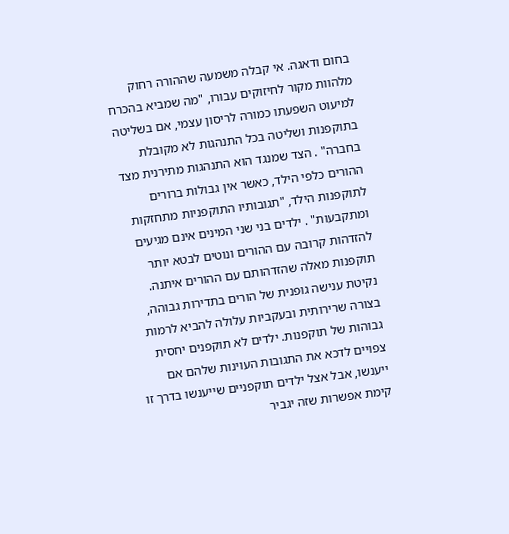בחום ודאגה. אי קבלה משמעה שההורה רחוק מלהוות מקור לחיזוקים עבורו, "מה שמביא בהכרח למיעוט השפעתו כמורה לריסון עצמי, אם בשליטה בתוקפנות ושליטה בכל התנהגות לא מקובלת בחברה" . הצד שמנגד הוא התנהגות מתירנית מצד ההורים כלפי הילד, כאשר אין גבולות ברורים לתוקפנות הילד, "תגובותיו התוקפניות מתחזקות ומתקבעות" . ילדים בני שני המינים אינם מגיעים להזדהות קרובה עם ההורים ונוטים לבטא יותר תוקפנות מאלה שהזדהותם עם ההורים איתנה. נקיטת ענישה גופנית של הורים בתדירות גבוהה, בצורה שרירותית ובעקביות עלולה להביא לרמות גבוהות של תוקפנות. ילדים לא תוקפנים יחסית צפויים לדכא את התגובות העוינות שלהם אם ייענשו, אבל אצל ילדים תוקפניים שייענשו בדרך זו קימת אפשרות שזה יגביר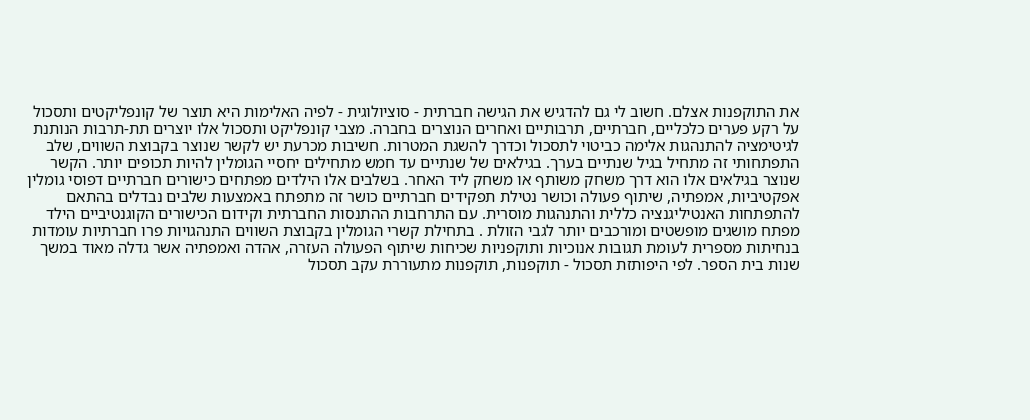את התוקפנות אצלם. חשוב לי גם להדגיש את הגישה חברתית - סוציולוגית - לפיה האלימות היא תוצר של קונפליקטים ותסכול על רקע פערים כלכליים, חברתיים, תרבותיים ואחרים הנוצרים בחברה. מצבי קונפליקט ותסכול אלו יוצרים תת-תרבות הנותנת לגיטימציה להתנהגות אלימה כביטוי לתסכול וכדרך להשגת המטרות. חשיבות מכרעת יש לקשר שנוצר בקבוצת השווים, שלב התפתחותי זה מתחיל בגיל שנתיים בערך. בגילאים של שנתיים עד חמש מתחילים יחסיי הגומלין להיות תכופים יותר. הקשר שנוצר בגילאים אלו הוא דרך משחק משותף או משחק ליד האחר. בשלבים אלו הילדים מפתחים כישורים חברתיים דפוסי גומלין אפקטיביות, אמפתיה, שיתוף פעולה וכושר נטילת תפקידים חברתיים כושר זה מתפתח באמצעות שלבים נבדלים בהתאם להתפתחות האנטיליגנציה כללית והתנהגות מוסרית. עם התרחבות ההתנסות החברתית וקידום הכישורים הקוגנטיביים הילד מפתח מושגים מופשטים ומורכבים יותר לגבי הזולת . בתחילת קשרי הגומלין בקבוצת השווים התנהגויות פרו חברתיות עומדות בנחיתות מספרית לעומת תגובות אנוכיות ותוקפניות שכיחות שיתוף הפעולה העזרה, אהדה ואמפתיה אשר גדלה מאוד במשך שנות בית הספר. לפי היפותזת תסכול - תוקפנות, תוקפנות מתעוררת עקב תסכול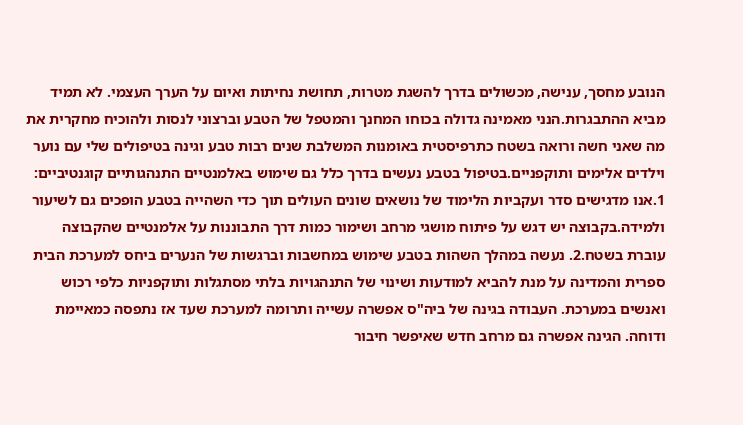הנובע מחסך, ענישה, מכשולים בדרך להשגת מטרות, תחושת נחיתות ואיום על הערך העצמי. לא תמיד מביא ההתבגרות.הנני מאמינה גדולה בכוחו המחנך והמטפל של הטבע וברצוני לנסות ולהוכיח מחקרית את מה שאני חשה ורואה בשטח כתרפיסטית באומנות המשלבת שנים רבות טבע וגינה בטיפולים שלי עם נוער וילדים אלימים ותוקפניים.בטיפול בטבע נעשים בדרך כלל גם שימוש באלמנטיים התנהגותיים קוגנטיביים: 1.אנו מדגישים סדר ועקביות הלימוד של נושאים שונים העולים תוך כדי השהייה בטבע הופכים גם לשיעור ולמידה.בקבוצה יש דגש על פיתוח מושגי מרחב ושימור כמות דרך התבוננות על אלמנטיים שהקבוצה עוברת בשטח.2. נעשה במהלך השהות בטבע שימוש במחשבות וברגשות של הנערים ביחס למערכת הבית ספרית והמדינה על מנת להביא למודעות ושינוי של התנהגויות בלתי מסתגלות ותוקפניות כלפי רכוש ואנשים במערכת. העבודה בגינה של ביה"ס אפשרה עשייה ותרומה למערכת שעד אז נתפסה כמאיימת ודוחה. הגינה אפשרה גם מרחב חדש שאיפשר חיבור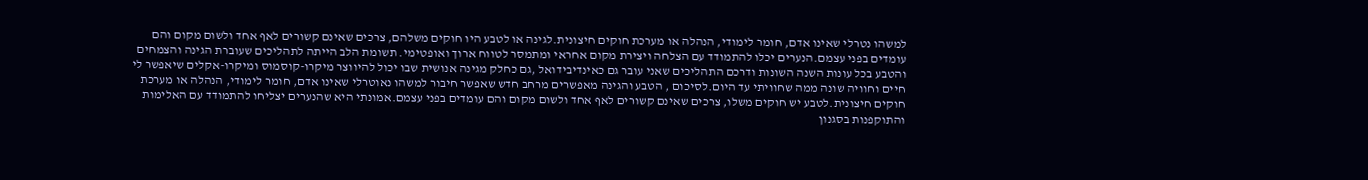למשהו נטרלי שאינו אדם, חומר לימודי, הנהלה או מערכת חוקים חיצונית.לגינה או לטבע היו חוקים משלהם, צרכים שאינם קשורים לאף אחד ולשום מקום והם עומדים בפני עצמם.הנערים יכלו להתמודד עם הצלחה ויצירת מקום אחראי ומתמסר לטווח ארוך ואופטימי. תשומת הלב הייתה לתהליכים שעוברת הגינה והצמחים והטבע בכל עונות השנה השונות ודרכם התהליכים שאני עובר גם כאינדיבידואל ,גם כחלק מגינה אנושית שבו יכול להיווצר מיקרו-קוסמוס ומיקרו-אקלים שיאפשר לי חיים וחוויה שונה ממה שחוויתי עד היום.לסיכום , הטבע והגינה מאפשרים מרחב חדש שאפשר חיבור למשהו נאוטרלי שאינו אדם, חומר לימודי, הנהלה או מערכת חוקים חיצונית.לטבע יש חוקים משלו, צרכים שאינם קשורים לאף אחד ולשום מקום והם עומדים בפני עצמם.אמונתי היא שהנערים יצליחו להתמודד עם האלימות והתוקפנות בסגנון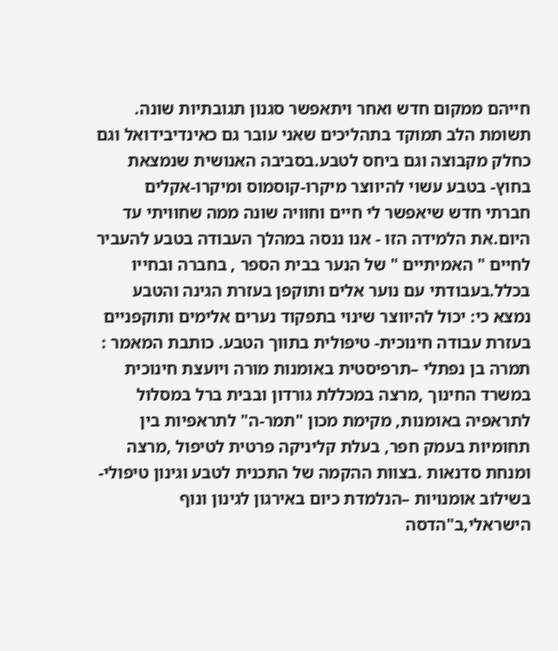חייהם ממקום חדש ואחר ויתאפשר סגנון תגובתיות שונה. תשומת הלב תמוקד בתהליכים שאני עובר גם כאינדיבידואל וגם כחלק מקבוצה וגם ביחס לטבע.בסביבה האנושית שנמצאת בחוץ- בטבע עשוי להיווצר מיקרו-קוסמוס ומיקרו-אקלים חברתי חדש שיאפשר לי חיים וחוויה שונה ממה שחוויתי עד היום.את הלמידה הזו - אנו ננסה במהלך העבודה בטבע להעביר לחיים " האמיתיים " של הנער בבית הספר , בחברה ובחייו בכלל.בעבודתי עם נוער אלים ותוקפן בעזרת הגינה והטבע נמצא כי: יכול להיווצר שינוי בתפקוד נערים אלימים ותוקפניים בעזרת עבודה חינוכית- טיפולית בתווך הטבע. כותבת המאמר : תמרה בן נפתלי –תרפיסטית באומנות מורה ויועצת חינוכית במשרד החינוך ,מרצה במכללת גורדון ובבית ברל במסלול לתראפיה באומנות, מקימת מכון "תמר-ה" לתראפיות בין תחומיות בעמק חפר, בעלת קליניקה פרטית לטיפול ,מרצה ומנחת סדנאות .בצוות ההקמה של התכנית לטבע וגינון טיפולי- בשילוב אומנויות –הנלמדת כיום באירגון לגינון ונוף הישראלי,ב"הדסה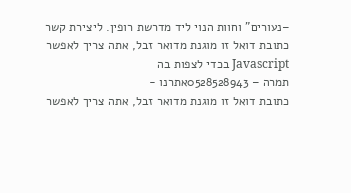–נעורים" וחוות הנוי ליד מדרשת רופין. ליצירת קשר
כתובת דואל זו מוגנת מדואר זבל, אתה צריך לאפשר Javascript בכדי לצפות בה
תמרה – 0528528943אתרנו -
כתובת דואל זו מוגנת מדואר זבל, אתה צריך לאפשר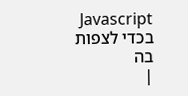Javascript בכדי לצפות בה
|